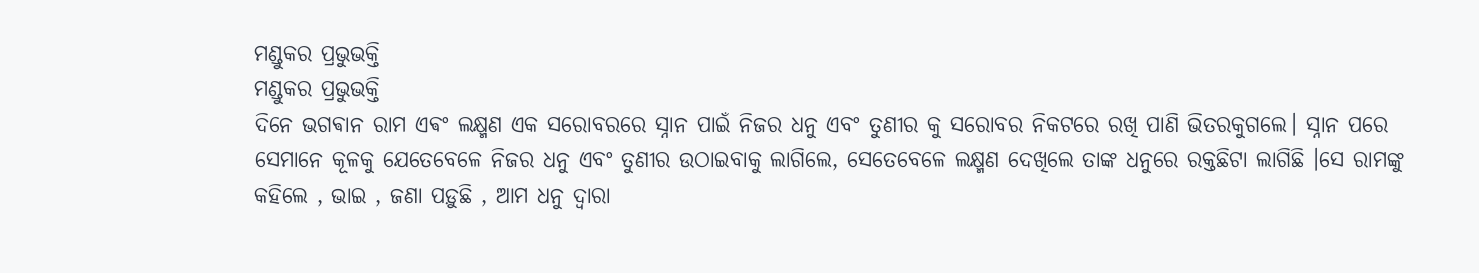ମଣ୍ଡୁକର ପ୍ରଭୁଭକ୍ତି
ମଣ୍ଡୁକର ପ୍ରଭୁଭକ୍ତି
ଦିନେ ଭଗଵାନ ରାମ ଏଵଂ ଲକ୍ଷ୍ମଣ ଏକ ସରୋବରରେ ସ୍ନାନ ପାଇଁ ନିଜର ଧନୁ ଏବଂ ତୁଣୀର କୁ ସରୋବର ନିକଟରେ ରଖି ପାଣି ଭିତରକୁଗଲେ। ସ୍ନାନ ପରେ ସେମାନେ କୂଳକୁ ଯେତେବେଳେ ନିଜର ଧନୁ ଏବଂ ତୁଣୀର ଉଠାଇବାକୁ ଲାଗିଲେ, ସେତେବେଳେ ଲକ୍ଷ୍ମଣ ଦେଖିଲେ ତାଙ୍କ ଧନୁରେ ରକ୍ତଛିଟା ଲାଗିଛି ।ସେ ରାମଙ୍କୁ କହିଲେ , ଭାଇ , ଜଣା ପଡ଼ୁଛି , ଆମ ଧନୁ ଦ୍ଵାରା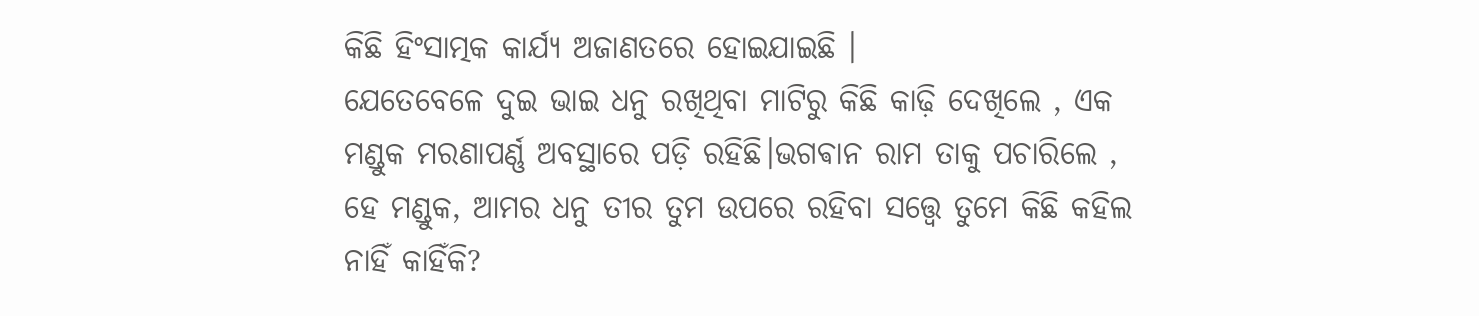କିଛି ହିଂସାତ୍ମକ କାର୍ଯ୍ୟ ଅଜାଣତରେ ହୋଇଯାଇଛି ।
ଯେତେବେଳେ ଦୁଇ ଭାଇ ଧନୁ ରଖିଥିବା ମାଟିରୁ କିଛି କାଢ଼ି ଦେଖିଲେ , ଏକ ମଣ୍ଡୁକ ମରଣାପର୍ଣ୍ଣ ଅବସ୍ଥାରେ ପଡ଼ି ରହିଛି।ଭଗଵାନ ରାମ ତାକୁ ପଚାରିଲେ , ହେ ମଣ୍ଡୁକ, ଆମର ଧନୁ ତୀର ତୁମ ଉପରେ ରହିବା ସତ୍ତ୍ୱେ ତୁମେ କିଛି କହିଲ ନାହିଁ କାହିଁକି?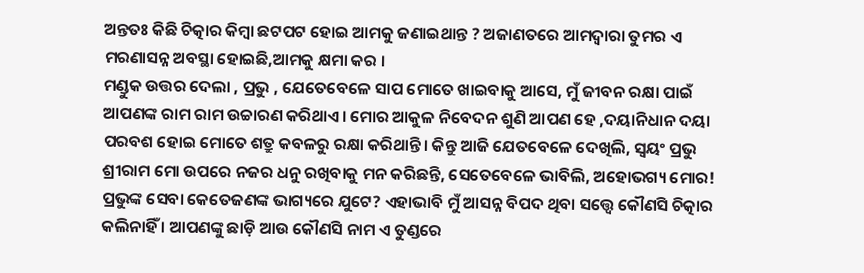ଅନ୍ତତଃ କିଛି ଚିତ୍କାର କିମ୍ୱା ଛଟପଟ ହୋଇ ଆମକୁ ଜଣାଇଥାନ୍ତ ? ଅଜାଣତରେ ଆମଦ୍ୱାରା ତୁମର ଏ ମରଣାସନ୍ନ ଅବସ୍ଥା ହୋଇଛି,ଆମକୁ କ୍ଷମା କର ।
ମଣ୍ଡୁକ ଉତ୍ତର ଦେଲା , ପ୍ରଭୁ , ଯେତେବେଳେ ସାପ ମୋତେ ଖାଇବାକୁ ଆସେ, ମୁଁ ଜୀବନ ରକ୍ଷା ପାଇଁ ଆପଣଙ୍କ ରାମ ରାମ ଉଚ୍ଚାରଣ କରିଥାଏ। ମୋର ଆକୁଳ ନିବେଦନ ଶୁଣି ଆପଣ ହେ ,ଦୟାନିଧାନ ଦୟା ପରବଶ ହୋଇ ମୋତେ ଶତ୍ରୁ କବଳରୁ ରକ୍ଷା କରିଥାନ୍ତି। କିନ୍ତୁ ଆଜି ଯେତବେଳେ ଦେଖିଲି, ସ୍ଵୟଂ ପ୍ରଭୁ ଶ୍ରୀରାମ ମୋ ଉପରେ ନଜର ଧନୁ ରଖିବାକୁ ମନ କରିଛନ୍ତି, ସେତେବେଳେ ଭାବିଲି, ଅହୋଭଗ୍ୟ ମୋର! ପ୍ରଭୁଙ୍କ ସେବା କେତେଜଣଙ୍କ ଭାଗ୍ୟରେ ଯୁଟେ? ଏହାଭାବି ମୁଁ ଆସନ୍ନ ବିପଦ ଥିବା ସତ୍ତ୍ବେ କୌଣସି ଚିତ୍କାର କଲିନାହିଁ । ଆପଣଙ୍କୁ ଛାଡ଼ି ଆଉ କୌଣସି ନାମ ଏ ତୁଣ୍ଡରେ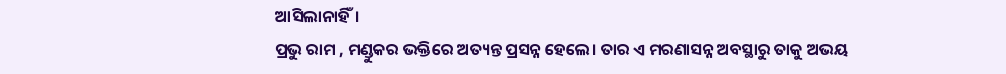ଆସିଲାନାହିଁ।
ପ୍ରଭୁ ରାମ , ମଣ୍ଡୁକର ଭକ୍ତିରେ ଅତ୍ୟନ୍ତ ପ୍ରସନ୍ନ ହେଲେ। ତାର ଏ ମରଣାସନ୍ନ ଅବସ୍ଥାରୁ ତାକୁ ଅଭୟ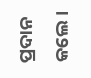ପ୍ରଦାନ କଲେ।